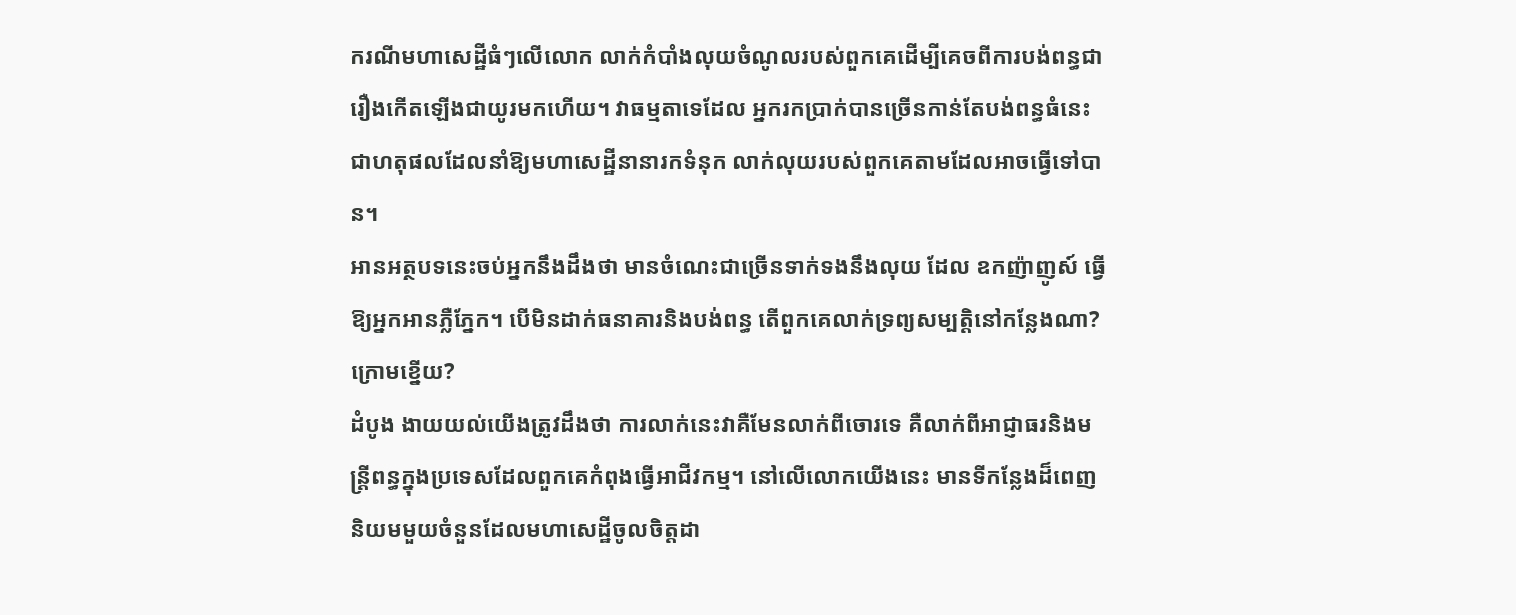ករណីមហាសេដ្ឋីធំៗលើលោក លាក់កំបាំងលុយចំណូលរបស់ពួកគេដើម្បីគេចពីការបង់ពន្ធជារឿងកើតឡើងជាយូរមកហើយ។ វាធម្មតាទេដែល អ្នករកប្រាក់បានច្រើនកាន់តែបង់ពន្ធធំនេះជាហតុផលដែលនាំឱ្យមហាសេដ្ឋីនានារកទំនុក លាក់លុយរបស់ពួកគេតាមដែលអាចធ្វើទៅបាន។
អានអត្ថបទនេះចប់អ្នកនឹងដឹងថា មានចំណេះជាច្រើនទាក់ទងនឹងលុយ ដែល ឧកញ៉ាញូស៍ ធ្វើឱ្យអ្នកអានភ្លឺភ្នែក។ បើមិនដាក់ធនាគារនិងបង់ពន្ធ តើពួកគេលាក់ទ្រព្យសម្បត្តិនៅកន្លែងណា? ក្រោមខ្នើយ?
ដំបូង ងាយយល់យើងត្រូវដឹងថា ការលាក់នេះវាគឺមែនលាក់ពីចោរទេ គឺលាក់ពីអាជ្ញាធរនិងមន្ត្រីពន្ធក្នុងប្រទេសដែលពួកគេកំពុងធ្វើអាជីវកម្ម។ នៅលើលោកយើងនេះ មានទីកន្លែងដ៏ពេញនិយមមួយចំនួនដែលមហាសេដ្ឋីចូលចិត្តដា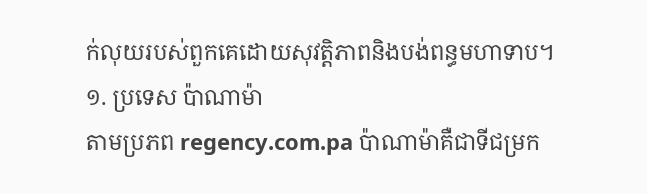ក់លុយរបស់ពួកគេដោយសុវត្តិភាពនិងបង់ពន្ធមហាទាប។
១. ប្រទេស ប៉ាណាម៉ា
តាមប្រភព regency.com.pa ប៉ាណាម៉ាគឺជាទីជម្រក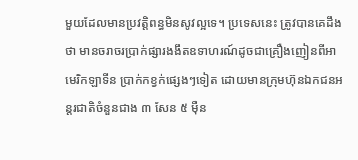មួយដែលមានប្រវត្តិពន្ធមិនសូវល្អទេ។ ប្រទេសនេះ ត្រូវបានគេដឹងថា មានចរាចរប្រាក់ផ្សារងងឹតឧទាហរណ៍ដូចជាគ្រឿងញៀនពីអាមេរិកឡាទីន ប្រាក់កខ្វក់ផ្សេងៗទៀត ដោយមានក្រុមហ៊ុនឯកជនអន្តរជាតិចំនួនជាង ៣ សែន ៥ ម៉ឺន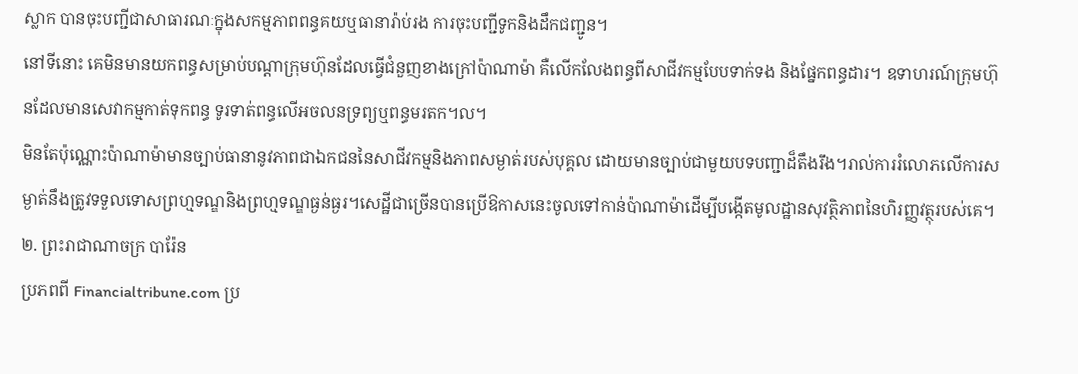ស្លាក បានចុះបញ្ជីជាសាធារណៈក្នុងសកម្មភាពពន្ធគយឬធានារ៉ាប់រង ការចុះបញ្ជីទូកនិងដឹកជញ្ជូន។
នៅទីនោះ គេមិនមានយកពន្ធសម្រាប់បណ្តាក្រុមហ៊ុនដែលធ្វើជំនួញខាងក្រៅប៉ាណាម៉ា គឺលើកលែងពន្ធពីសាជីវកម្មបែបទាក់ទង និងផ្នែកពន្ធដារ។ ឧទាហរណ៍ក្រុមហ៊ុនដែលមានសេវាកម្មកាត់ទុកពន្ធ ទូរទាត់ពន្ធលើអចលនទ្រព្យឬពន្ធមរតក។ល។
មិនតែប៉ុណ្ណោះប៉ាណាម៉ាមានច្បាប់ធានានូវភាពជាឯកជននៃសាជីវកម្មនិងភាពសម្ងាត់របស់បុគ្គល ដោយមានច្បាប់ជាមួយបទបញ្ជាដ៏តឹងរឹង។រាល់ការរំលោភលើការសម្ងាត់នឹងត្រូវទទួលទោសព្រហ្មទណ្ឌនិងព្រហ្មទណ្ឌធ្ងន់ធ្ងរ។សេដ្ឋីជាច្រើនបានប្រើឱកាសនេះចូលទៅកាន់ប៉ាណាម៉ាដើម្បីបង្កើតមូលដ្ឋានសុវត្ថិភាពនៃហិរញ្ញវត្ថុរបស់គេ។
២. ព្រះរាជាណាចក្រ បារ៉ែន
ប្រភពពី Financialtribune.com ប្រ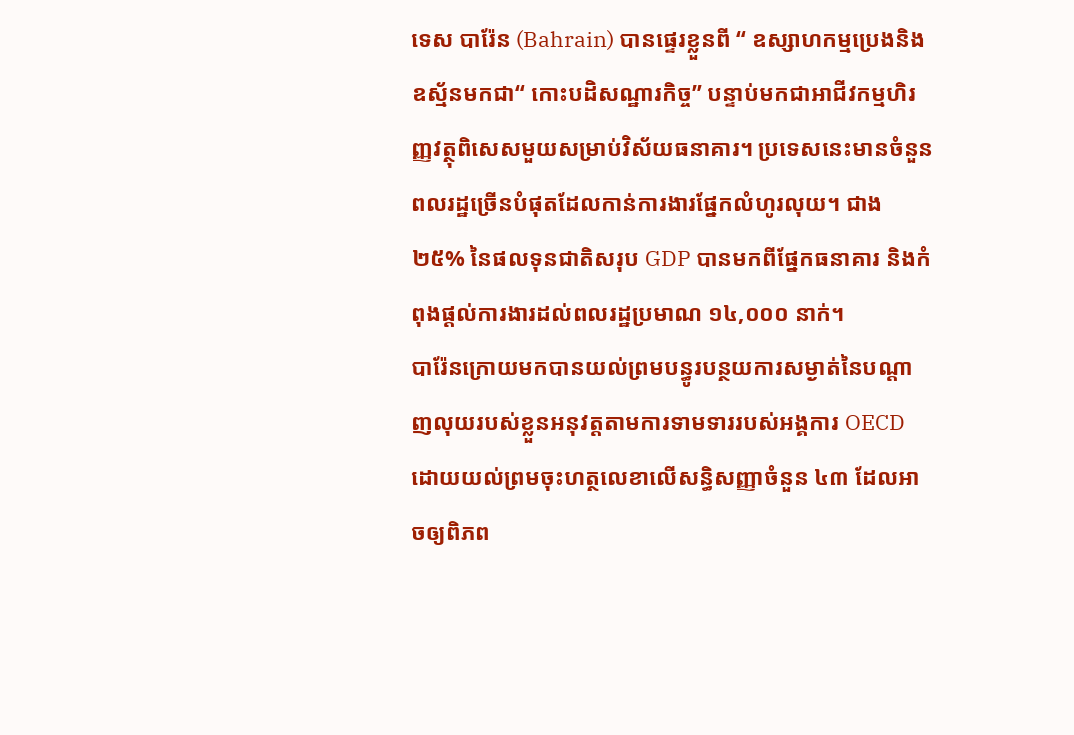ទេស បារ៉ែន (Bahrain) បានផ្ទេរខ្លួនពី “ ឧស្សាហកម្មប្រេងនិងឧស្ម័នមកជា“ កោះបដិសណ្ឋារកិច្ច” បន្ទាប់មកជាអាជីវកម្មហិរញ្ញវត្ថុពិសេសមួយសម្រាប់វិស័យធនាគារ។ ប្រទេសនេះមានចំនួនពលរដ្ឋច្រើនបំផុតដែលកាន់ការងារផ្នែកលំហូរលុយ។ ជាង ២៥% នៃផលទុនជាតិសរុប GDP បានមកពីផ្នែកធនាគារ និងកំពុងផ្តល់ការងារដល់ពលរដ្ឋប្រមាណ ១៤,០០០ នាក់។
បារ៉ែនក្រោយមកបានយល់ព្រមបន្ធូរបន្ថយការសម្ងាត់នៃបណ្តាញលុយរបស់ខ្លួនអនុវត្តតាមការទាមទាររបស់អង្គការ OECD ដោយយល់ព្រមចុះហត្ថលេខាលើសន្ធិសញ្ញាចំនួន ៤៣ ដែលអាចឲ្យពិភព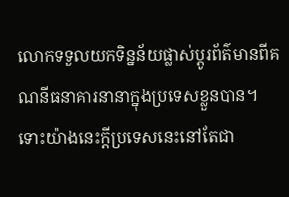លោកទទួលយកទិន្នន័យផ្លាស់ប្តូរព័ត៌មានពីគណនីធនាគារនានាក្នុងប្រទេសខ្លួនបាន។
ទោះយ៉ាងនេះក្តីប្រទេសនេះនៅតែជា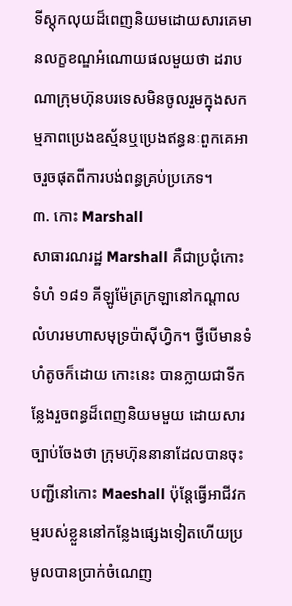ទីស្តុកលុយដ៏ពេញនិយមដោយសារគេមានលក្ខខណ្ឌអំណោយផលមួយថា ដរាបណាក្រុមហ៊ុនបរទេសមិនចូលរួមក្នុងសកម្មភាពប្រេងឧស្ម័នឬប្រេងឥន្ធនៈពួកគេអាចរួចផុតពីការបង់ពន្ធគ្រប់ប្រភេទ។
៣. កោះ Marshall
សាធារណរដ្ឋ Marshall គឺជាប្រជុំកោះទំហំ ១៨១ គីឡូម៉ែត្រក្រឡានៅកណ្តាលលំហរមហាសមុទ្រប៉ាស៊ីហ្វិក។ ថ្វីបើមានទំហំតូចក៏ដោយ កោះនេះ បានក្លាយជាទីកន្លែងរួចពន្ធដ៏ពេញនិយមមួយ ដោយសារច្បាប់ចែងថា ក្រុមហ៊ុននានាដែលបានចុះបញ្ជីនៅកោះ Maeshall ប៉ុន្តែធ្វើអាជីវកម្មរបស់ខ្លួននៅកន្លែងផ្សេងទៀតហើយប្រមូលបានប្រាក់ចំណេញ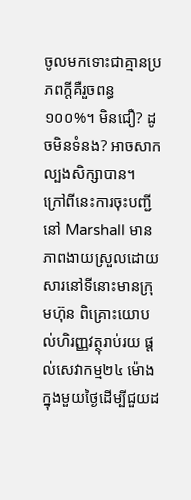ចូលមកទោះជាគ្មានប្រភពក្តីគឺរួចពន្ធ១០០%។ មិនជឿ? ដូចមិនទំនង? អាចសាកល្បងសិក្សាបាន។
ក្រៅពីនេះការចុះបញ្ជីនៅ Marshall មានភាពងាយស្រួលដោយសារនៅទីនោះមានក្រុមហ៊ុន ពិគ្រោះយោបល់ហិរញ្ញវត្ថុរាប់រយ ផ្តល់សេវាកម្ម២៤ ម៉ោងក្នុងមួយថ្ងៃដើម្បីជួយដ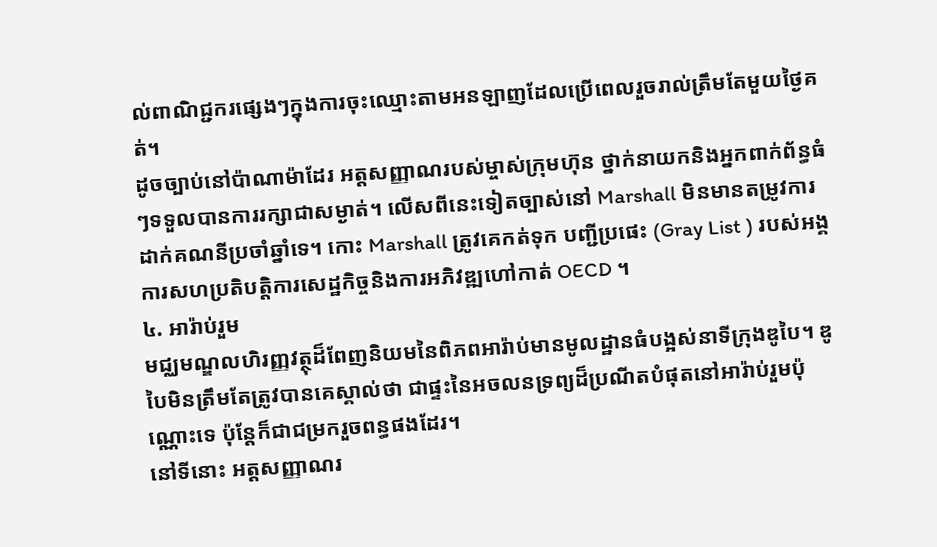ល់ពាណិជ្ជករផ្សេងៗក្នុងការចុះឈ្មោះតាមអនឡាញដែលប្រើពេលរួចរាល់ត្រឹមតែមួយថ្ងៃគត់។
ដូចច្បាប់នៅប៉ាណាម៉ាដែរ អត្តសញ្ញាណរបស់ម្ចាស់ក្រុមហ៊ុន ថ្នាក់នាយកនិងអ្នកពាក់ព័ន្ធធំៗទទួលបានការរក្សាជាសម្ងាត់។ លើសពីនេះទៀតច្បាស់នៅ Marshall មិនមានតម្រូវការដាក់គណនីប្រចាំឆ្នាំទេ។ កោះ Marshall ត្រូវគេកត់ទុក បញ្ជីប្រផេះ (Gray List ) របស់អង្គការសហប្រតិបត្ដិការសេដ្ឋកិច្ចនិងការអភិវឌ្ឍហៅកាត់ OECD ។
៤. អារ៉ាប់រួម
មជ្ឈមណ្ឌលហិរញ្ញវត្ថុដ៏ពែញនិយមនៃពិភពអារ៉ាប់មានមូលដ្ឋានធំបង្អស់នាទីក្រុងឌូបៃ។ ឌូបៃមិនត្រឹមតែត្រូវបានគេស្គាល់ថា ជាផ្ទះនៃអចលនទ្រព្យដ៏ប្រណីតបំផុតនៅអារ៉ាប់រួមប៉ុណ្ណោះទេ ប៉ុន្តែក៏ជាជម្រករួចពន្ធផងដែរ។
នៅទីនោះ អត្តសញ្ញាណរ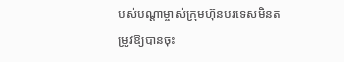បស់បណ្តាម្ចាស់ក្រុមហ៊ុនបរទេសមិនតម្រូវឱ្យបានចុះ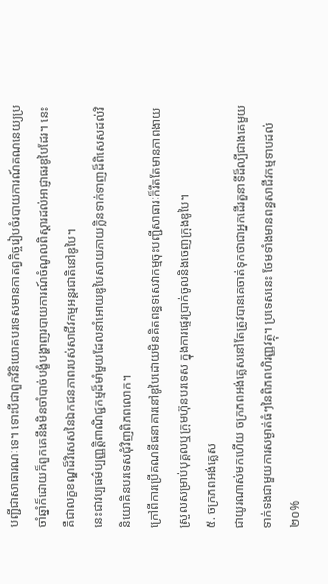បញ្ជីជាសាធារណៈទេ។ ទោះបីជាពួកវិនិយោគបរទេសមានកាតព្វកិច្ចរៀបចំរបាយការណ៍គណនេយ្យប្រចាំឆ្នាំក៏ដោយក៏ពួកគេនឹងមិនចាំបាច់បង្ខំបង្ហាញរបាយការណ៍ចំណូលពិស្តារដល់អាជ្ញាធរឌូបៃដែរ។ នេះគឺជាលក្ខខណ្ឌដ៏វិសេសនៃឯកជនភាពរបស់សាជីវកម្មអន្តរជាតិនៅឌូបៃ។
នេះជាវប្បធម៌ប្បញ្ញត្តិពាណិជ្ជកម្មដ៏មាំមួយដែលនាំអោយឌូបៃសាយភាយក្លិនទាក់ទាញដ៏ពិសេសដល់វិនិយោគិនបរទេសជុំវិញពិភពលោក។
ក្រៅពីការប្រើគណនីធនាគារនៅឌូបៃដោយមិនគិតពន្ធទសេវាកម្មចុះបញ្ជីសាធារៈក៏រឹតតែមានភាពងាយស្រួលសម្រាប់បុគ្គលឬក្រុមហ៊ុនបរទេស ក្នុងការផ្ទេរប្រាក់ចូលនិងចេញក្រុងឌូបៃ។
៥. ចក្រភពអង់គ្លេស
ជាយូរណាស់មកហើយ ចក្រភពអង់គ្លេសនៅតែត្រូវបានគេចាត់ទុកថាជាអ្នកដើរតួនាទីដ៏ល្បីជាងគេមួយទាក់ទងជាមួយការសម្ងាត់ធំៗនៃពិភពហិរញ្ញវត្ថុ។ ប្រទេសនេះ ថែមទាំងមានពន្ធសាជីវកម្មទាបដល់ ២០%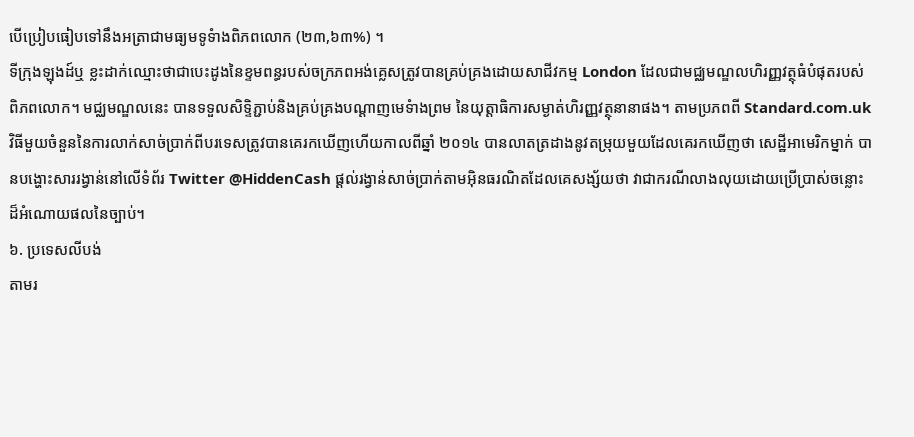បើប្រៀបធៀបទៅនឹងអត្រាជាមធ្យមទូទំាងពិភពលោក (២៣,៦៣%) ។
ទីក្រុងឡុងដ៍ឬ ខ្លះដាក់ឈ្មោះថាជាបេះដូងនៃខ្ទមពន្ធរបស់ចក្រភពអង់គ្លេសត្រូវបានគ្រប់គ្រងដោយសាជីវកម្ម London ដែលជាមជ្ឈមណ្ឌលហិរញ្ញវត្ថុធំបំផុតរបស់ពិភពលោក។ មជ្ឈមណ្ឌលនេះ បានទទួលសិទ្ទិភ្ជាប់និងគ្រប់គ្រងបណ្តាញមេទំាងព្រម នៃយុត្តាធិការសម្ងាត់ហិរញ្ញវត្ថុនានាផង។ តាមប្រភពពី Standard.com.uk វិធីមួយចំនួននៃការលាក់សាច់ប្រាក់ពីបរទេសត្រូវបានគេរកឃើញហើយកាលពីឆ្នាំ ២០១៤ បានលាតត្រដាងនូវតម្រុយមួយដែលគេរកឃើញថា សេដ្ឋីអាមេរិកម្នាក់ បានបង្ហោះសាររង្វាន់នៅលើទំព័រ Twitter @HiddenCash ផ្តល់រង្វាន់សាច់ប្រាក់តាមអ៊ិនធរណិតដែលគេសង្ស័យថា វាជាករណីលាងលុយដោយប្រើប្រាស់ចន្លោះដ៏អំណោយផលនៃច្បាប់។
៦. ប្រទេសលីបង់
តាមរ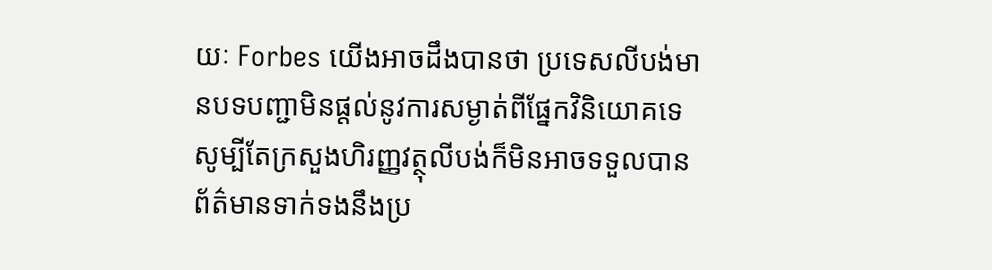យៈ Forbes យើងអាចដឹងបានថា ប្រទេសលីបង់មានបទបញ្ជាមិនផ្តល់នូវការសម្ងាត់ពីផ្នែកវិនិយោគទេ សូម្បីតែក្រសួងហិរញ្ញវត្ថុលីបង់ក៏មិនអាចទទួលបានព័ត៌មានទាក់ទងនឹងប្រ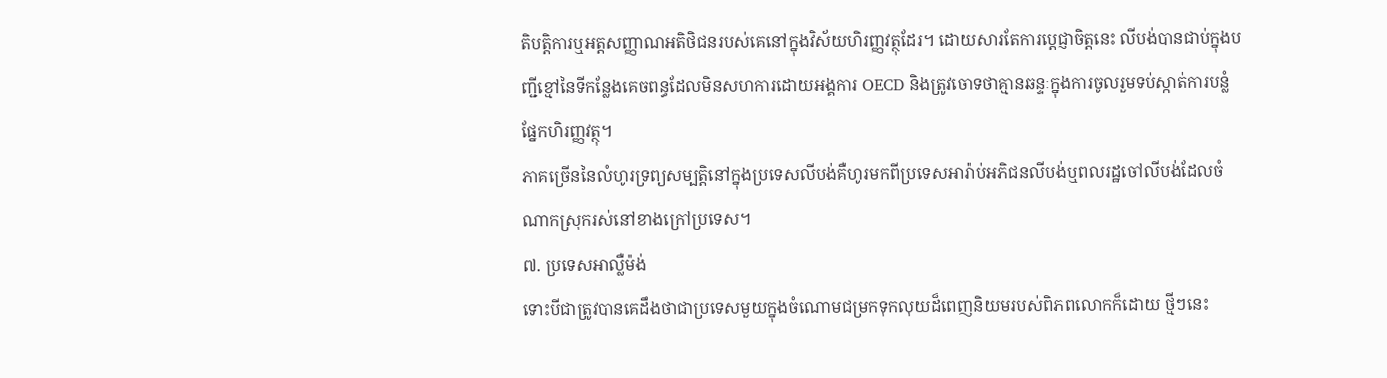តិបត្តិការឬអត្តសញ្ញាណអតិថិជនរបស់គេនៅក្នុងវិស័យហិរញ្ញវត្ថុដែរ។ ដោយសារតែការប្តេជ្ញាចិត្តនេះ លីបង់បានជាប់ក្នុងបញ្ជីខ្មៅនៃទីកន្លែងគេចពន្ធដែលមិនសហការដោយអង្គការ OECD និងត្រូវចោទថាគ្មានឆន្ទៈក្នុងការចូលរួមទប់ស្កាត់ការបន្លំផ្នែកហិរញ្ញវត្ថុ។
ភាគច្រើននៃលំហូរទ្រព្យសម្បត្តិនៅក្នុងប្រទេសលីបង់គឺហូរមកពីប្រទេសអារ៉ាប់អភិជនលីបង់ឬពលរដ្ឋចៅលីបង់ដែលចំណាកស្រុករស់នៅខាងក្រៅប្រទេស។
៧. ប្រទេសអាល្លឺម៉ង់
ទោះបីជាត្រូវបានគេដឹងថាជាប្រទេសមួយក្នុងចំណោមជម្រកទុកលុយដ៏ពេញនិយមរបស់ពិភពលោកក៏ដោយ ថ្មីៗនេះ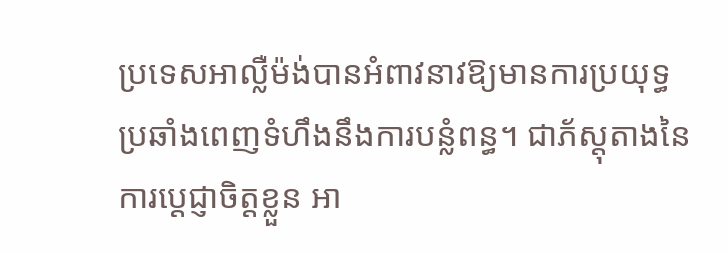ប្រទេសអាល្លឺម៉ង់បានអំពាវនាវឱ្យមានការប្រយុទ្ធប្រឆាំងពេញទំហឹងនឹងការបន្លំពន្ធ។ ជាភ័ស្តុតាងនៃការប្តេជ្ញាចិត្តខ្លួន អា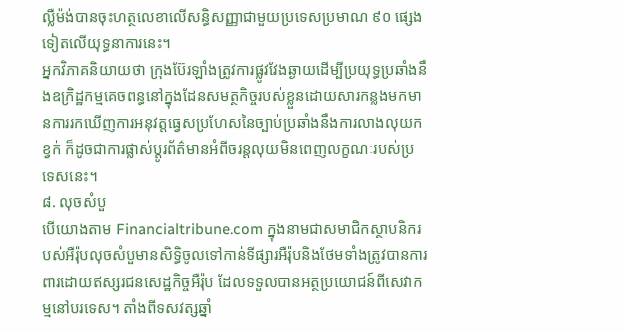ល្លឺម៉ង់បានចុះហត្ថលេខាលើសន្ធិសញ្ញាជាមួយប្រទេសប្រមាណ ៩០ ផ្សេងទៀតលើយុទ្ធនាការនេះ។
អ្នកវិភាគនិយាយថា ក្រុងប៊ែរឡាំងត្រូវការផ្លូវវែងឆ្ងាយដើម្បីប្រយុទ្ធប្រឆាំងនឹងឧក្រិដ្ឋកម្មគេចពន្ធនៅក្នុងដែនសមត្ថកិច្ចរបស់ខ្លួនដោយសារកន្លងមកមានការរកឃើញការអនុវត្តធ្វេសប្រហែសនៃច្បាប់ប្រឆាំងនឹងការលាងលុយកខ្វក់ ក៏ដូចជាការផ្លាស់ប្តូរព័ត៌មានអំពីចរន្តលុយមិនពេញលក្ខណៈរបស់ប្រទេសនេះ។
៨. លុចសំបួ
បើយោងតាម Financialtribune.com ក្នុងនាមជាសមាជិកស្ថាបនិករបស់អឺរ៉ុបលុចសំបួមានសិទ្ធិចូលទៅកាន់ទីផ្សារអឺរ៉ុបនិងថែមទាំងត្រូវបានការពារដោយឥស្សរជនសេដ្ឋកិច្ចអឺរ៉ុប ដែលទទួលបានអត្ថប្រយោជន៍ពីសេវាកម្មនៅបរទេស។ តាំងពីទសវត្សឆ្នាំ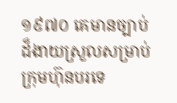១៩៧០ គេមានច្បាប់ដ៏ងាយស្រួលសម្រាប់ក្រុមហ៊ុនបរទេ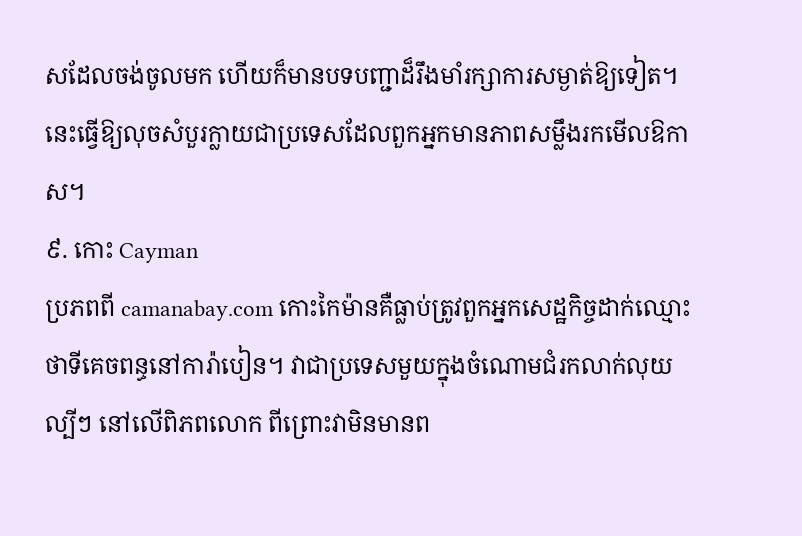សដែលចង់ចូលមក ហើយក៏មានបទបញ្ជាដ៏រឹងមាំរក្សាការសម្ងាត់ឱ្យទៀត។ នេះធ្វើឱ្យលុចសំបួរក្លាយជាប្រទេសដែលពួកអ្នកមានភាពសម្លឹងរកមើលឱកាស។
៩. កោះ Cayman
ប្រភពពី camanabay.com កោះកៃម៉ានគឺធ្លាប់ត្រូវពួកអ្នកសេដ្ឋកិច្ចដាក់ឈ្មោះថាទីគេចពន្ធនៅការ៉ាបៀន។ វាជាប្រទេសមួយក្នុងចំណោមជំរកលាក់លុយល្បីៗ នៅលើពិភពលោក ពីព្រោះវាមិនមានព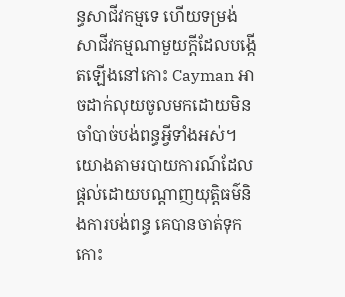ន្ធសាជីវកម្មទេ ហើយទម្រង់សាជីវកម្មណាមួយក្តីដែលបង្កើតឡើងនៅកោះ Cayman អាចដាក់លុយចូលមកដោយមិនចាំបាច់បង់ពន្ធអ្វីទាំងអស់។
យោងតាមរបាយការណ៍ដែលផ្តល់ដោយបណ្តាញយុត្តិធម៌និងការបង់ពន្ធ គេបានចាត់ទុកកោះ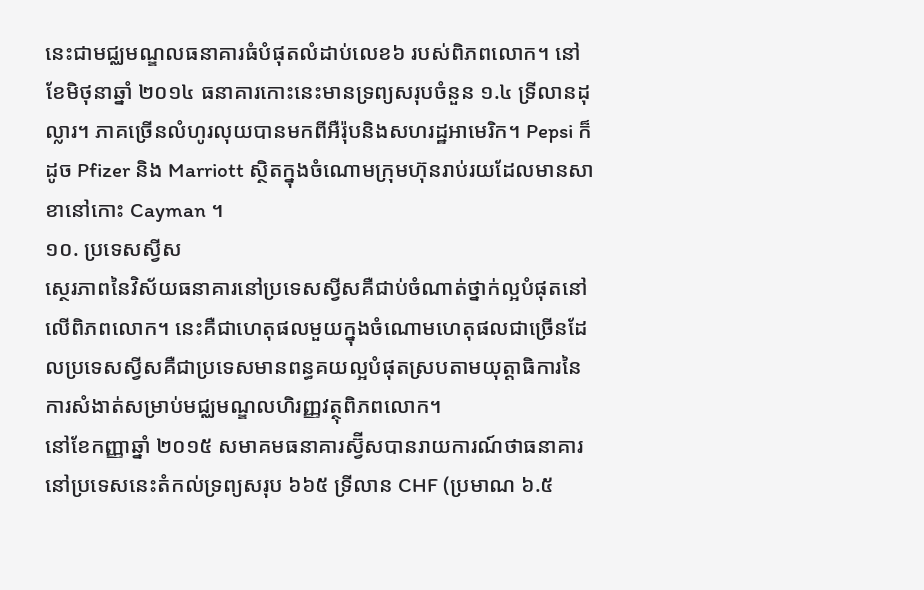នេះជាមជ្ឈមណ្ឌលធនាគារធំបំផុតលំដាប់លេខ៦ របស់ពិភពលោក។ នៅខែមិថុនាឆ្នាំ ២០១៤ ធនាគារកោះនេះមានទ្រព្យសរុបចំនួន ១.៤ ទ្រីលានដុល្លារ។ ភាគច្រើនលំហូរលុយបានមកពីអឺរ៉ុបនិងសហរដ្ឋអាមេរិក។ Pepsi ក៏ដូច Pfizer និង Marriott ស្ថិតក្នុងចំណោមក្រុមហ៊ុនរាប់រយដែលមានសាខានៅកោះ Cayman ។
១០. ប្រទេសស្វីស
ស្ថេរភាពនៃវិស័យធនាគារនៅប្រទេសស្វីសគឺជាប់ចំណាត់ថ្នាក់ល្អបំផុតនៅលើពិភពលោក។ នេះគឺជាហេតុផលមួយក្នុងចំណោមហេតុផលជាច្រើនដែលប្រទេសស្វីសគឺជាប្រទេសមានពន្ធគយល្អបំផុតស្របតាមយុត្តាធិការនៃការសំងាត់សម្រាប់មជ្ឈមណ្ឌលហិរញ្ញវត្ថុពិភពលោក។
នៅខែកញ្ញាឆ្នាំ ២០១៥ សមាគមធនាគារស្វ៊ីសបានរាយការណ៍ថាធនាគារនៅប្រទេសនេះតំកល់ទ្រព្យសរុប ៦៦៥ ទ្រីលាន CHF (ប្រមាណ ៦.៥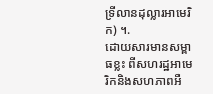ទ្រីលានដុល្លារអាមេរិក) ។.
ដោយសារមានសម្ពាធខ្លះ ពីសហរដ្ឋអាមេរិកនិងសហភាពអឺ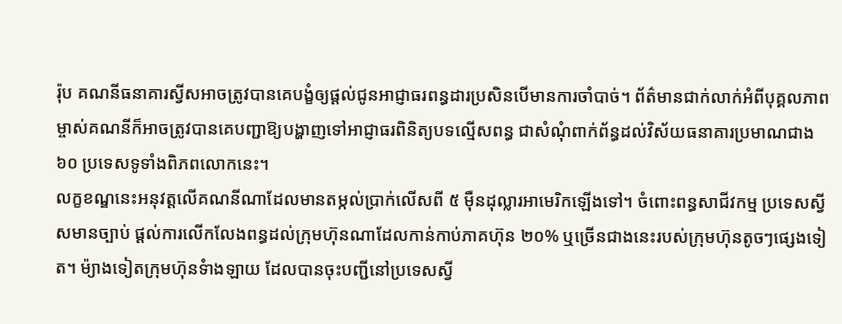រ៉ុប គណនីធនាគារស្វីសអាចត្រូវបានគេបង្ខំឲ្យផ្តល់ជូនអាជ្ញាធរពន្ធដារប្រសិនបើមានការចាំបាច់។ ព័ត៌មានជាក់លាក់អំពីបុគ្គលភាពម្ចាស់គណនីក៏អាចត្រូវបានគេបញ្ជាឱ្យបង្ហាញទៅអាជ្ញាធរពិនិត្យបទល្មើសពន្ធ ជាសំណុំពាក់ព័ន្ធដល់វិស័យធនាគារប្រមាណជាង ៦០ ប្រទេសទូទាំងពិភពលោកនេះ។
លក្ខខណ្ឌនេះអនុវត្តលើគណនីណាដែលមានតម្កល់ប្រាក់លើសពី ៥ ម៉ឺនដុល្លារអាមេរិកឡើងទៅ។ ចំពោះពន្ធសាជីវកម្ម ប្រទេសស្វីសមានច្បាប់ ផ្តល់ការលើកលែងពន្ធដល់ក្រុមហ៊ុនណាដែលកាន់កាប់ភាគហ៊ុន ២០% ឬច្រើនជាងនេះរបស់ក្រុមហ៊ុនតូចៗផ្សេងទៀត។ ម៉្យាងទៀតក្រុមហ៊ុនទំាងឡាយ ដែលបានចុះបញ្ជីនៅប្រទេសស្វី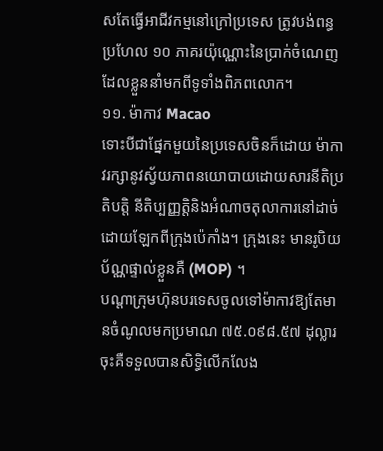សតែធ្វើអាជីវកម្មនៅក្រៅប្រទេស ត្រូវបង់ពន្ធប្រហែល ១០ ភាគរយ៉ុណ្ណោះនៃប្រាក់ចំណេញដែលខ្លួននាំមកពីទូទាំងពិភពលោក។
១១. ម៉ាកាវ Macao
ទោះបីជាផ្នែកមួយនៃប្រទេសចិនក៏ដោយ ម៉ាកាវរក្សានូវស្វ័យភាពនយោបាយដោយសារនីតិប្រតិបត្តិ នីតិប្បញ្ញត្តិនិងអំណាចតុលាការនៅដាច់ដោយឡែកពីក្រុងប៉េកាំង។ ក្រុងនេះ មានរូបិយប័ណ្ណផ្ទាល់ខ្លួនគឺ (MOP) ។
បណ្តាក្រុមហ៊ុនបរទេសចូលទៅម៉ាកាវឱ្យតែមានចំណូលមកប្រមាណ ៧៥.០៩៨.៥៧ ដុល្លារ ចុះគឺទទួលបានសិទ្ធិលើកលែង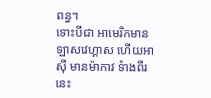ពន្ធ។
ទោះបីជា អាមេរិកមានឡាសវេហ្គាស ហើយអាស៊ី មានម៉ាកាវ ទំាងពីរនេះ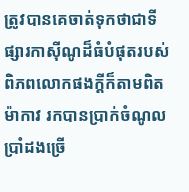ត្រូវបានគេចាត់ទុកថាជាទីផ្សារកាស៊ីណូដ៏ធំបំផុតរបស់ពិភពលោកផងក្តីក៏តាមពិតម៉ាកាវ រកបានប្រាក់ចំណូលប្រាំដងច្រើ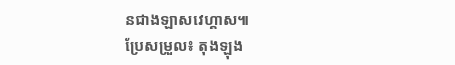នជាងឡាសវេហ្គាស៕
ប្រែសម្រួល៖ តុងឡុង